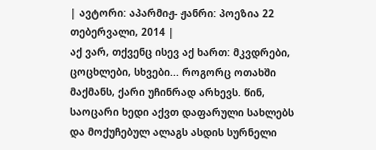| ავტორი: აპარმიჟ- ჟანრი: პოეზია 22 თებერვალი, 2014 |
აქ ვარ, თქვენც ისევ აქ ხართ: მკვდრები, ცოცხლები, სხვები... როგორც ოთახში მაქმანს, ქარი უჩინრად არხევს. წინ, საოცარი ხედი აქვთ დაფარული სახლებს და მოქუჩებულ ალაგს ასდის სურნელი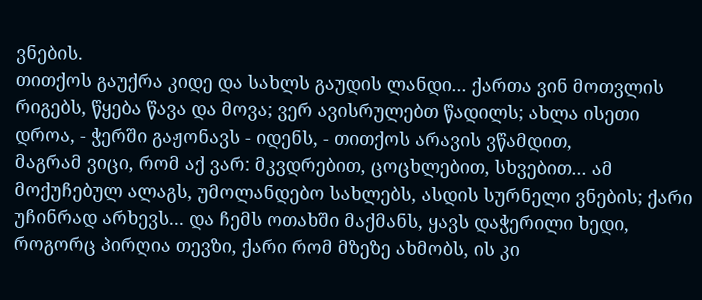ვნების.
თითქოს გაუქრა კიდე და სახლს გაუდის ლანდი... ქართა ვინ მოთვლის რიგებს, წყება წავა და მოვა; ვერ ავისრულებთ წადილს; ახლა ისეთი დროა, - ჭერში გაჟონავს - იდენს, - თითქოს არავის ვწამდით,
მაგრამ ვიცი, რომ აქ ვარ: მკვდრებით, ცოცხლებით, სხვებით... ამ მოქუჩებულ ალაგს, უმოლანდებო სახლებს, ასდის სურნელი ვნების; ქარი უჩინრად არხევს... და ჩემს ოთახში მაქმანს, ყავს დაჭერილი ხედი,
როგორც პირღია თევზი, ქარი რომ მზეზე ახმობს, ის კი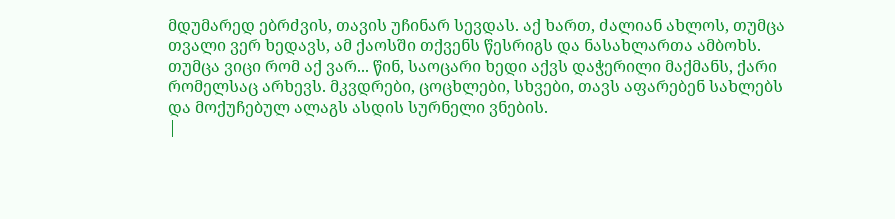მდუმარედ ებრძვის, თავის უჩინარ სევდას. აქ ხართ, ძალიან ახლოს, თუმცა თვალი ვერ ხედავს, ამ ქაოსში თქვენს წესრიგს და ნასახლართა ამბოხს.
თუმცა ვიცი რომ აქ ვარ... წინ, საოცარი ხედი აქვს დაჭერილი მაქმანს, ქარი რომელსაც არხევს. მკვდრები, ცოცხლები, სხვები, თავს აფარებენ სახლებს და მოქუჩებულ ალაგს ასდის სურნელი ვნების.
|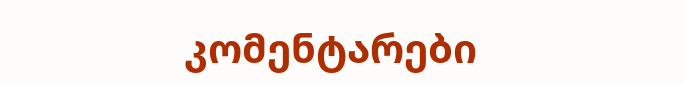კომენტარები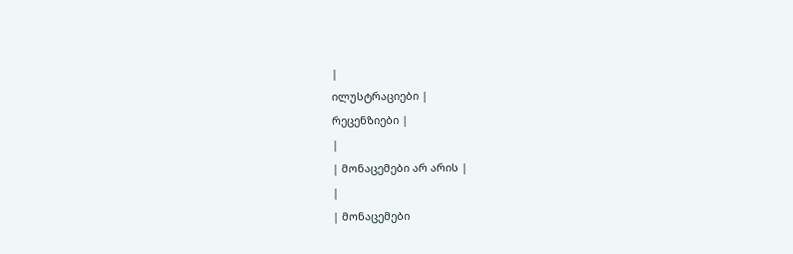|
ილუსტრაციები |
რეცენზიები |
|
| მონაცემები არ არის |
|
| მონაცემები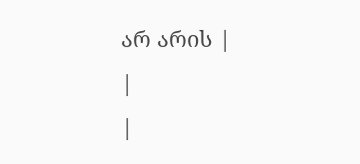არ არის |
|
|